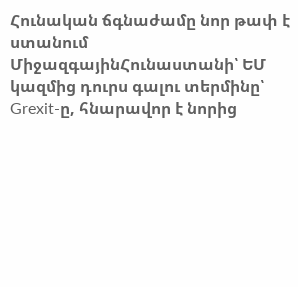Հունական ճգնաժամը նոր թափ է ստանում
ՄիջազգայինՀունաստանի՝ ԵՄ կազմից դուրս գալու տերմինը՝ Grexit-ը, հնարավոր է նորից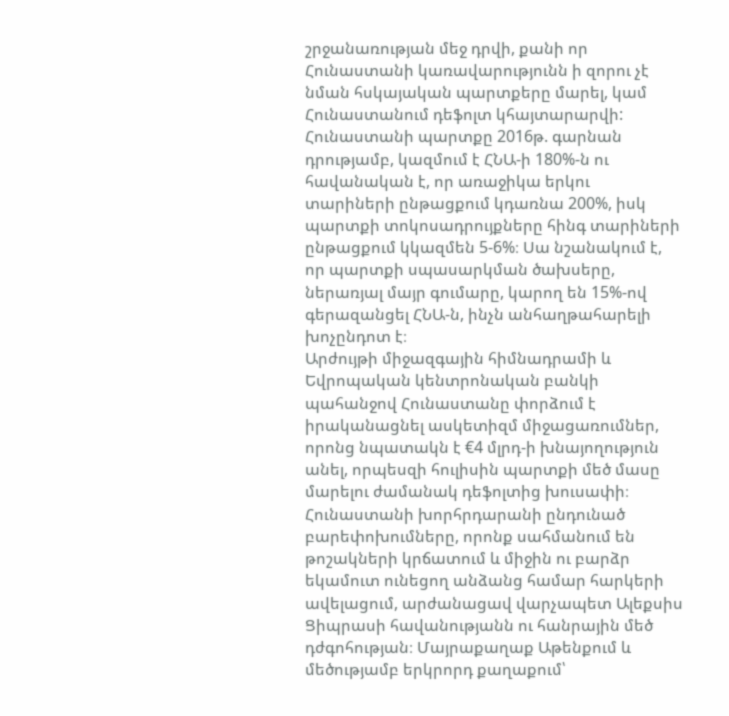շրջանառության մեջ դրվի, քանի որ Հունաստանի կառավարությունն ի զորու չէ նման հսկայական պարտքերը մարել, կամ Հունաստանում դեֆոլտ կհայտարարվի:
Հունաստանի պարտքը 2016թ. գարնան դրությամբ, կազմում է ՀՆԱ-ի 180%-ն ու հավանական է, որ առաջիկա երկու տարիների ընթացքում կդառնա 200%, իսկ պարտքի տոկոսադրույքները հինգ տարիների ընթացքում կկազմեն 5-6%։ Սա նշանակում է, որ պարտքի սպասարկման ծախսերը, ներառյալ մայր գումարը, կարող են 15%-ով գերազանցել ՀՆԱ-ն, ինչն անհաղթահարելի խոչընդոտ է։
Արժույթի միջազգային հիմնադրամի և Եվրոպական կենտրոնական բանկի պահանջով Հունաստանը փորձում է իրականացնել ասկետիզմ միջացառումներ, որոնց նպատակն է €4 մլրդ-ի խնայողություն անել, որպեսզի հուլիսին պարտքի մեծ մասը մարելու ժամանակ դեֆոլտից խուսափի։
Հունաստանի խորհրդարանի ընդունած բարեփոխումները, որոնք սահմանում են թոշակների կրճատում և միջին ու բարձր եկամուտ ունեցող անձանց համար հարկերի ավելացում, արժանացավ վարչապետ Ալեքսիս Ցիպրասի հավանությանն ու հանրային մեծ դժգոհության։ Մայրաքաղաք Աթենքում և մեծությամբ երկրորդ քաղաքում՝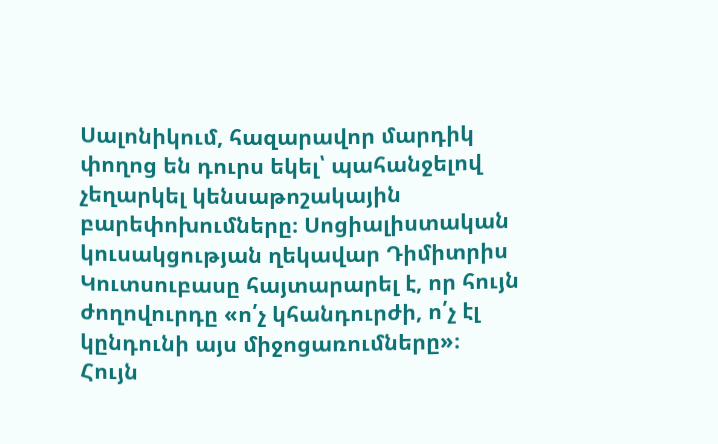Սալոնիկում, հազարավոր մարդիկ փողոց են դուրս եկել՝ պահանջելով չեղարկել կենսաթոշակային բարեփոխումները։ Սոցիալիստական կուսակցության ղեկավար Դիմիտրիս Կուտսուբասը հայտարարել է, որ հույն ժողովուրդը «ո՛չ կհանդուրժի, ո՛չ էլ կընդունի այս միջոցառումները»։
Հույն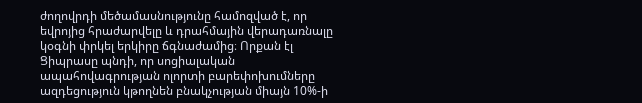ժողովրդի մեծամասնությունը համոզված է, որ եվրոյից հրաժարվելը և դրահմային վերադառնալը կօգնի փրկել երկիրը ճգնաժամից։ Որքան էլ Ցիպրասը պնդի, որ սոցիալական ապահովագրության ոլորտի բարեփոխումները ազդեցություն կթողնեն բնակչության միայն 10%-ի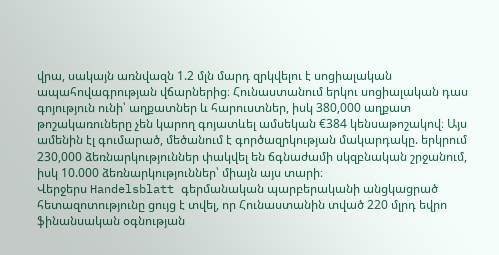վրա, սակայն առնվազն 1.2 մլն մարդ զրկվելու է սոցիալական ապահովագրության վճարներից։ Հունաստանում երկու սոցիալական դաս գոյություն ունի՝ աղքատներ և հարուստներ, իսկ 380,000 աղքատ թոշակառուները չեն կարող գոյատևել ամսեկան €384 կենսաթոշակով։ Այս ամենին էլ գումարած, մեծանում է գործազրկության մակարդակը. երկրում 230,000 ձեռնարկություններ փակվել են ճգնաժամի սկզբնական շրջանում, իսկ 10.000 ձեռնարկություններ՝ միայն այս տարի։
Վերջերս Handelsblatt գերմանական պարբերականի անցկացրած հետազոտությունը ցույց է տվել, որ Հունաստանին տված 220 մլրդ եվրո ֆինանսական օգնության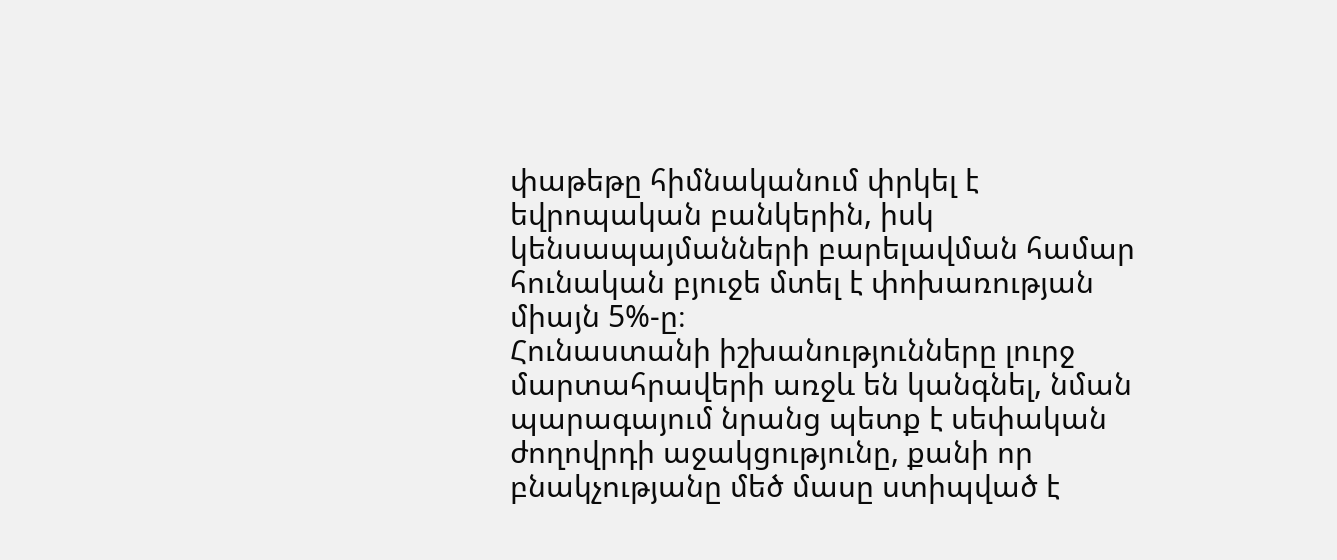փաթեթը հիմնականում փրկել է եվրոպական բանկերին, իսկ կենսապայմանների բարելավման համար հունական բյուջե մտել է փոխառության միայն 5%-ը։
Հունաստանի իշխանությունները լուրջ մարտահրավերի առջև են կանգնել, նման պարագայում նրանց պետք է սեփական ժողովրդի աջակցությունը, քանի որ բնակչությանը մեծ մասը ստիպված է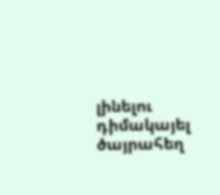լինելու դիմակայել ծայրահեղ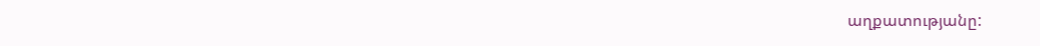աղքատությանը: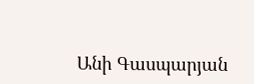Անի Գասպարյան